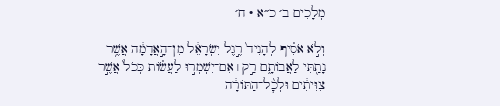מְלָכִים ב׳ כ״א · ח׳

וְלֹ֣א אֹסִ֗יף לְהָנִיד֙ רֶ֣גֶל יִשְׂרָאֵ֔ל מִן־הָ֣אֲדָמָ֔ה אֲשֶׁ֥ר נָתַ֖תִּי לַאֲבוֹתָ֑ם רַ֣ק ׀ אִם־יִשְׁמְר֣וּ לַעֲשׂ֗וֹת כְּכֹל֙ אֲשֶׁ֣ר צִוִּיתִ֔ים וּלְכׇ֨ל־הַתּוֹרָ֔ה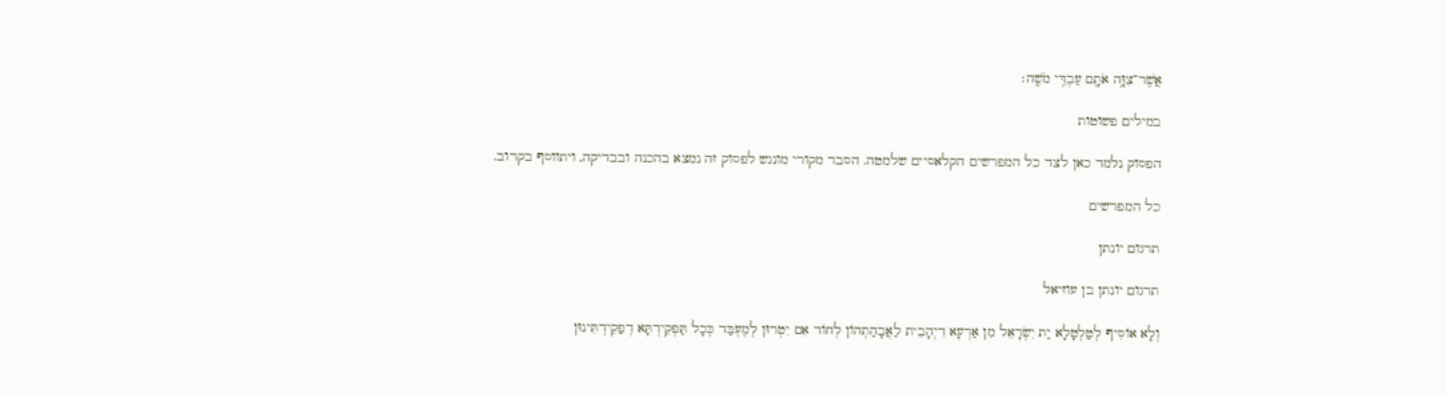אֲשֶׁר־צִוָּ֥ה אֹתָ֖ם עַבְדִּ֥י מֹשֶֽׁה׃

במילים פשוטות

הפסוק נלמד כאן לצד כל המפרשים הקלאסיים שלמטה. הסבר מקורי מונגש לפסוק זה נמצא בהכנה ובבדיקה, ויתווסף בקרוב.

כל המפרשים

תרגום יונתן

תרגום יונתן בן עוזיאל

וְלָא אוֹסִיף לְטַלְטָלָא יַת יִשְׂרָאֵל מִן אַרְעָא דִיְהָבֵית לַאֲבָהַתְהוֹן לְחוֹד אִם יִטְרוּן לְמֶעְבַּד כְּכָל תַּפְקֵידְתָּא דְפַקֵידְתִּינוּן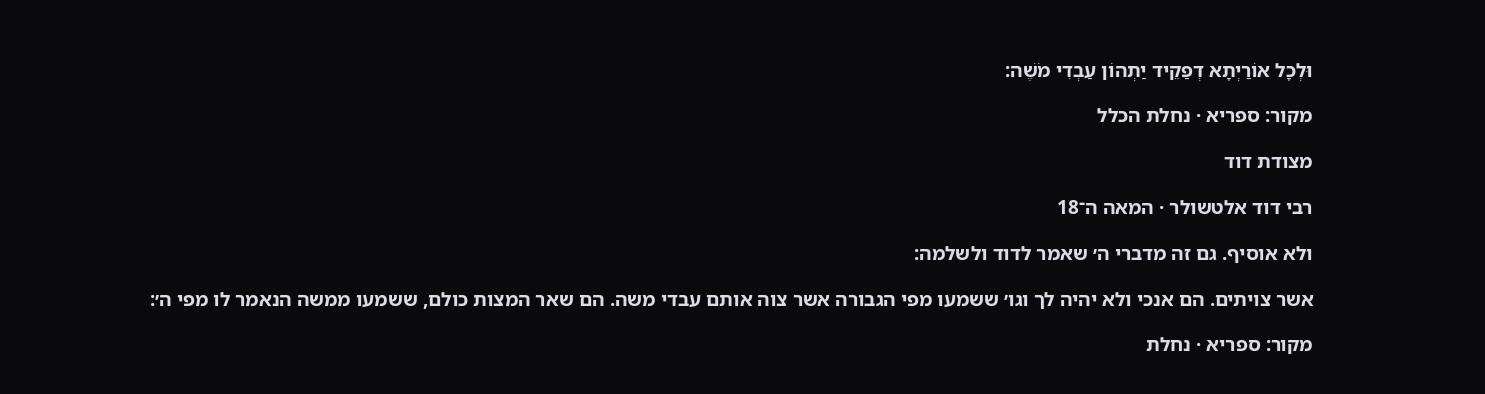וּלְכָל אוֹרַיְתָא דְפַקֵיד יַתְהוֹן עַבְדִי מֹשֶׁה:

מקור: ספריא · נחלת הכלל

מצודת דוד

רבי דוד אלטשולר · המאה ה־18

ולא אוסיף. גם זה מדברי ה׳ שאמר לדוד ולשלמה:

אשר צויתים. הם אנכי ולא יהיה לך וגו׳ ששמעו מפי הגבורה אשר צוה אותם עבדי משה. הם שאר המצות כולם, ששמעו ממשה הנאמר לו מפי ה׳:

מקור: ספריא · נחלת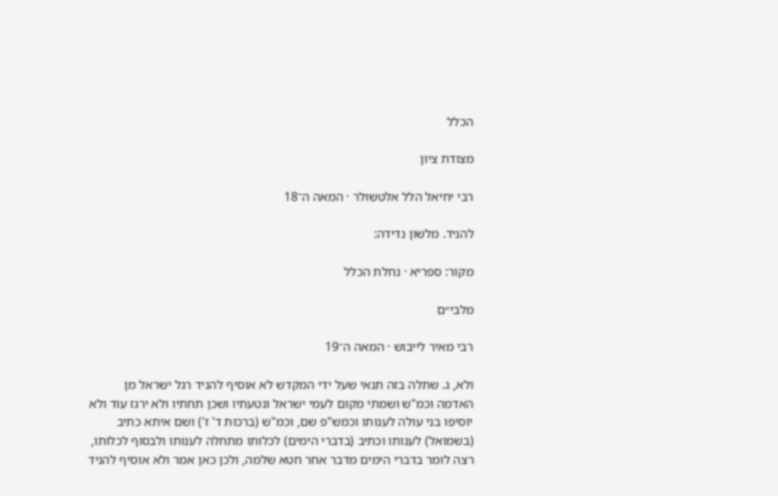הכלל

מצודת ציון

רבי יחיאל הלל אלטשולר · המאה ה־18

להניד. מלשון נדידה:

מקור: ספריא · נחלת הכלל

מלבי״ם

רבי מאיר לייבוש · המאה ה־19

ולא, ג. שתלה בזה תנאי שעל ידי המקדש לא אוסיף להניד רגל ישראל מן האדמה וכמ"ש ושמתי מקום לעמי ישראל ונטעתיו ושכן תחתיו ולא ירגז עוד ולא יוסיפו בני עולה לענותו וכמש"פ שם, וכמ"ש (ברכות ד' ז') ושם איתא כתיב (בשמואל) לענותו וכתיב (בדברי הימים) לכלותו מתחלה לענותו ולבסוף לכלותו, רצה לומר בדברי הימים מדבר אחר חטא שלמה, ולכן כאן אמר ולא אוסיף להניד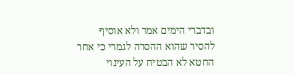ובדברי הימים אמר ולא אוסיף להסיר שהוא ההסרה לגמרי כי אחר החטא לא הבטיח על העינוי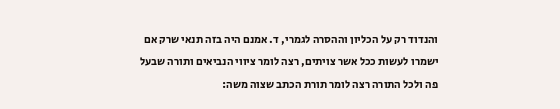והנדוד רק על הכליון וההסרה לגמרי, ד. אמנם היה בזה תנאי שרק אם ישמרו לעשות ככל אשר צויתים, רצה לומר ציווי הנביאים ותורה שבעל פה ולכל התורה רצה לומר תורת הכתב שצוה משה: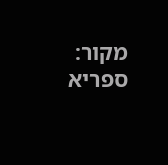מקור: ספריא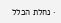· נחלת הכלל